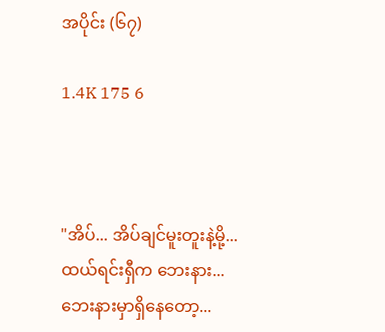အပိုင်း (၆၇)

1.4K 175 6



"အိပ်... အိပ်ချင်မူးတူးနဲ့မို့... ထယ်ရင်းရှီက ဘေးနား... ဘေးနားမှာရှိနေတော့...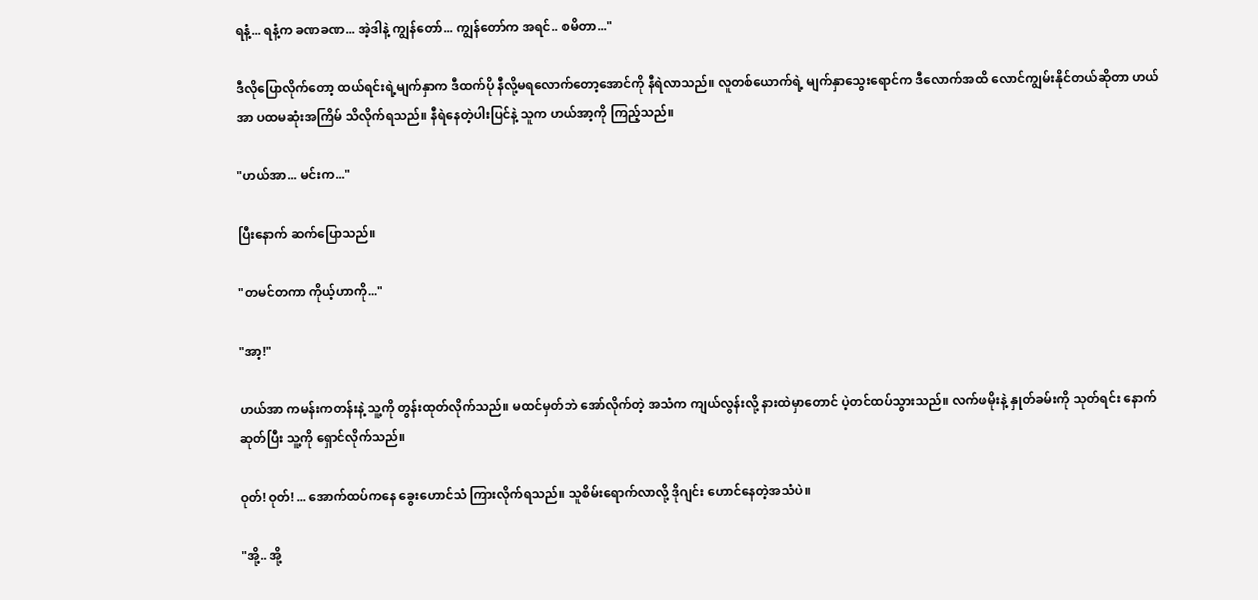ရနံ့... ရနံ့က ခဏခဏ... အဲ့ဒါနဲ့ ကျွန်တော်... ကျွန်တော်က အရင်.. စမိတာ..."

ဒီလိုပြောလိုက်တော့ ထယ်ရင်းရဲ့မျက်နှာက ဒီထက်ပို နီလို့မရလောက်တော့အောင်ကို နီရဲလာသည်။ လူတစ်ယောက်ရဲ့ မျက်နှာသွေးရောင်က ဒီလောက်အထိ လောင်ကျွမ်းနိုင်တယ်ဆိုတာ ဟယ်အာ ပထမဆုံးအကြိမ် သိလိုက်ရသည်။ နီရဲနေတဲ့ပါးပြင်နဲ့ သူက ဟယ်အာ့ကို ကြည့်သည်။

"ဟယ်အာ... မင်းက..."

ပြီးနောက် ဆက်ပြောသည်။

"တမင်တကာ ကိုယ့်ဟာကို..."

"အာ့!"

ဟယ်အာ ကမန်းကတန်းနဲ့ သူ့ကို တွန်းထုတ်လိုက်သည်။ မထင်မှတ်ဘဲ အော်လိုက်တဲ့ အသံက ကျယ်လွန်းလို့ နားထဲမှာတောင် ပဲ့တင်ထပ်သွားသည်။ လက်ဖမိုးနဲ့ နှုတ်ခမ်းကို သုတ်ရင်း နောက်ဆုတ်ပြီး သူ့ကို ရှောင်လိုက်သည်။

ဝုတ်! ဝုတ်! ... အောက်ထပ်ကနေ ခွေးဟောင်သံ ကြားလိုက်ရသည်။ သူစိမ်းရောက်လာလို့ ဒိုဂျင်း ဟောင်နေတဲ့အသံပဲ။

"အို့.. အို့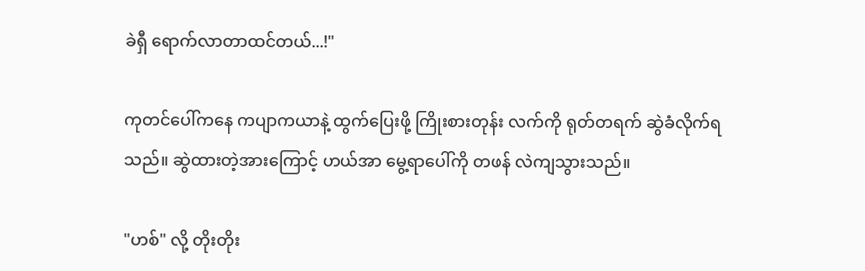ခဲရှီ ရောက်လာတာထင်တယ်...!"

ကုတင်ပေါ်ကနေ ကပျာကယာနဲ့ ထွက်ပြေးဖို့ ကြိုးစားတုန်း လက်ကို ရုတ်တရက် ဆွဲခံလိုက်ရသည်။ ဆွဲထားတဲ့အားကြောင့် ဟယ်အာ မွေ့ရာပေါ်ကို တဖန် လဲကျသွားသည်။

"ဟစ်" လို့ တိုးတိုး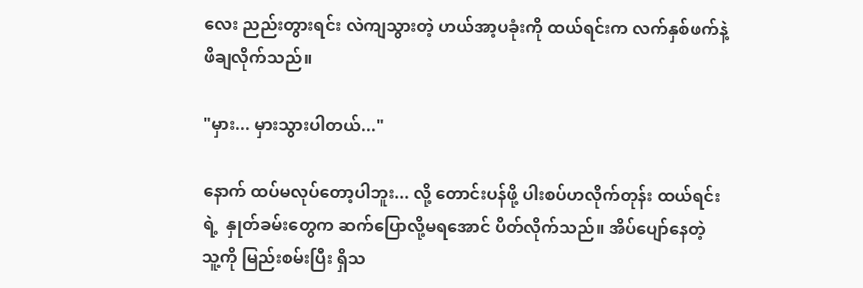လေး ညည်းတွားရင်း လဲကျသွားတဲ့ ဟယ်အာ့ပခုံးကို ထယ်ရင်းက လက်နှစ်ဖက်နဲ့ ဖိချလိုက်သည်။

"မှား... မှားသွားပါတယ်..."

နောက် ထပ်မလုပ်တော့ပါဘူး... လို့ တောင်းပန်ဖို့ ပါးစပ်ဟလိုက်တုန်း ထယ်ရင်းရဲ့  နှုတ်ခမ်းတွေက ဆက်ပြောလို့မရအောင် ပိတ်လိုက်သည်။ အိပ်ပျော်နေတဲ့ သူ့ကို မြည်းစမ်းပြီး ရှိသ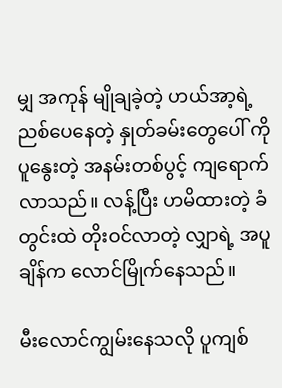မျှ အကုန် မျိုချခဲ့တဲ့ ဟယ်အာ့ရဲ့ ညစ်ပေနေတဲ့ နှုတ်ခမ်းတွေပေါ် ကို ပူနွေးတဲ့ အနမ်းတစ်ပွင့် ကျရောက်လာသည်။ လန့်ပြီး ဟမိထားတဲ့ ခံတွင်းထဲ တိုးဝင်လာတဲ့ လျှာရဲ့ အပူချိန်က လောင်မြိုက်နေသည်။

မီးလောင်ကျွမ်းနေသလို ပူကျစ်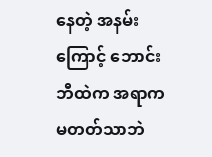နေတဲ့ အနမ်းကြောင့် ဘောင်းဘီထဲက အရာက မတတ်သာဘဲ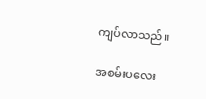ကျပ်လာသည်။

အစမ်းပလေး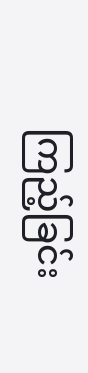ကြည့်ခြင်း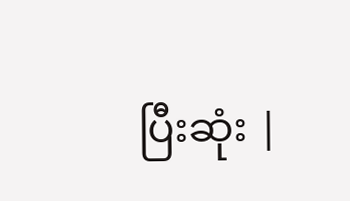ပြီးဆုံး |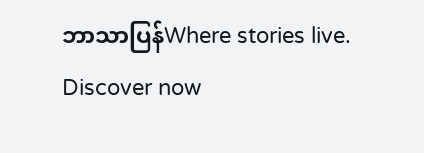ဘာသာပြန်Where stories live. Discover now